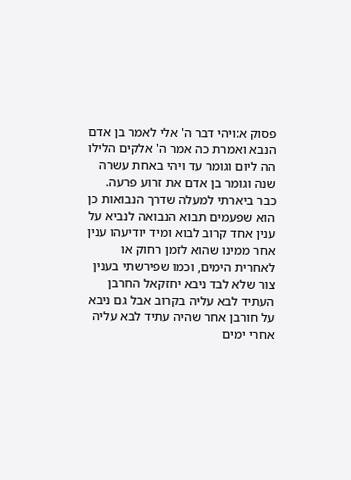פסוק א:ויהי דבר ה' אלי לאמר בן אדם הנבא ואמרת כה אמר ה' אלקים הלילו הה ליום וגומר עד ויהי באחת עשרה שנה וגומר בן אדם את זרוע פרעה. כבר ביארתי למעלה שדרך הנבואות כן הוא שפעמים תבוא הנבואה לנביא על ענין אחד קרוב לבוא ומיד יודיעהו ענין אחר ממינו שהוא לזמן רחוק או לאחרית הימים, וכמו שפירשתי בענין צור שלא לבד ניבא יחזקאל החרבן העתיד לבא עליה בקרוב אבל גם ניבא על חורבן אחר שהיה עתיד לבא עליה אחרי ימים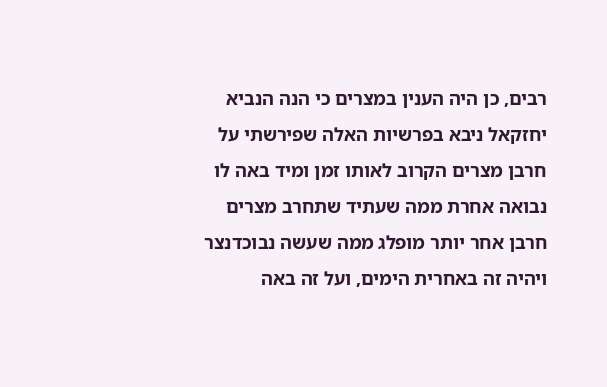רבים, כן היה הענין במצרים כי הנה הנביא יחזקאל ניבא בפרשיות האלה שפירשתי על חרבן מצרים הקרוב לאותו זמן ומיד באה לו נבואה אחרת ממה שעתיד שתחרב מצרים חרבן אחר יותר מופלג ממה שעשה נבוכדנצר ויהיה זה באחרית הימים, ועל זה באה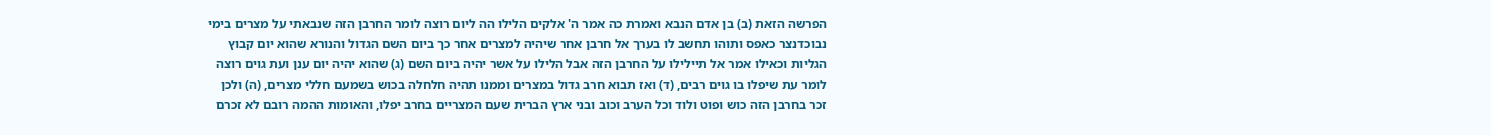הפרשה הזאת (ב) בן אדם הנבא ואמרת כה אמר ה' אלקים הלילו הה ליום רוצה לומר החרבן הזה שנבאתי על מצרים בימי נבוכדנצר כאפס ותוהו תחשב לו בערך אל חרבן אחר שיהיה למצרים אחר כך ביום השם הגדול והנורא שהוא יום קבוץ הגליות וכאילו אמר אל תיילילו על החרבן הזה אבל הלילו על אשר יהיה ביום השם (ג) שהוא יהיה יום ענן ועת גוים רוצה לומר עת שיפלו בו גוים רבים, (ד) ואז תבוא חרב גדול במצרים וממנו תהיה חלחלה בכוש בשמעם חללי מצרים, (ה) ולכן זכר בחרבן הזה כוש ופוט ולוד וכל הערב וכוב ובני ארץ הברית שעם המצריים בחרב יפלו, והאומות ההמה רובם לא זכרם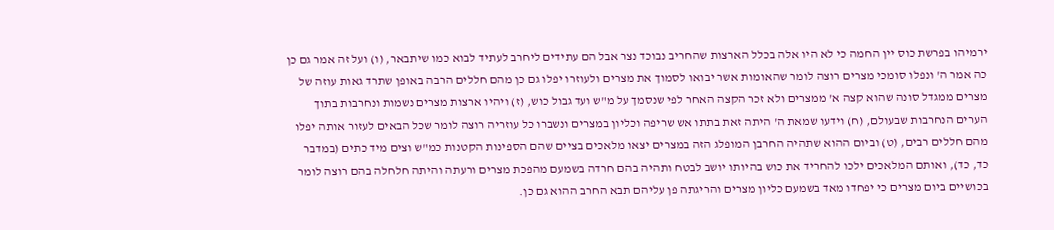ירמיהו בפרשת כוס יין החמה כי לא היו אלה בכלל הארצות שהחריב נבוכד נצר אבל הם עתידים ליחרב לעתיד לבוא כמו שיתבאר, (ו) ועל זה אמר גם כן כה אמר ה' ונפלו סומכי מצרים רוצה לומר שהאומות אשר יבואו לסמוך את מצרים ולעוזרו יפלו גם כן מהם חללים הרבה באופן שתרד גאות עוזה של מצרים ממגדל סונה שהוא קצה א' ממצרים ולא זכר הקצה האחר לפי שנסמך על מ"ש ועד גבול כוש, (ז) ויהיו ארצות מצרים נשמות ונחרבות בתוך הערים הנחרבות שבעולם, (ח) וידעו שמאת ה' היתה זאת בתתו אש שריפה וכליון במצרים ונשברו כל עוזריה רוצה לומר שכל הבאים לעזור אותה יפלו מהם חללים רבים, (ט) וביום ההוא שתהיה החרבן המופלג הזה במצרים יצאו מלאכים בציים שהם הספינות הקטנות כמ"ש וצים מיד כתים (במדבר כד, כד), ואותם המלאכים ילכו להחריד את כוש בהיותו יושב לבטח ותהיה בהם חרדה בשמעם מהפכת מצרים ורעתה והיתה חלחלה בהם רוצה לומר בכושיים ביום מצרים כי יפחדו מאד בשמעם כליון מצרים והריגתה פן עליהם תבא החרב ההוא גם כן.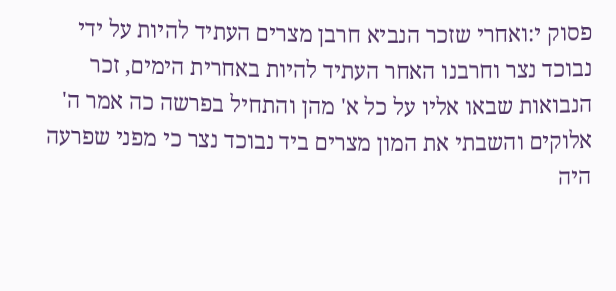פסוק י:ואחרי שזכר הנביא חרבן מצרים העתיד להיות על ידי נבוכד נצר וחרבנו האחר העתיד להיות באחרית הימים, זכר הנבואות שבאו אליו על כל א' מהן והתחיל בפרשה כה אמר ה' אלוקים והשבתי את המון מצרים ביד נבוכד נצר כי מפני שפרעה היה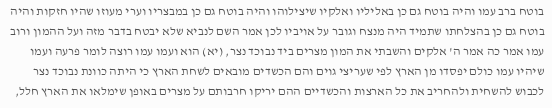בוטח ברב עמו והיה בוטח גם כן באליליו ואלקיו שיצילוהו והיה בוטח גם כן במבצריו וערי מעוזו שהיו חזקות והיה בוטח גם כן בהצלחתו שתמיד היה מנצח וגובר על אויביו לכן אמר השם לנביא שלא יבטח בדבר מזה ועל ההמון ורוב עמו אמר כה אמר ה' אלקים והשבתי את המון מצרים ביד נבוכד נצר, (יא) הוא ועמו עמו רוצה לומר פרעה ועמו שיהיו עמו כולם יפסדו מן הארץ לפי שעריצי גוים והם הכשדים מובאים לשחת הארץ כי היתה כוונת נבוכד נצר לכבוש להשחית ולהחריב את כל הארצות והכשדיים ההם יריקו חרבותם על מצרים באופן שימלאו את הארץ חלל,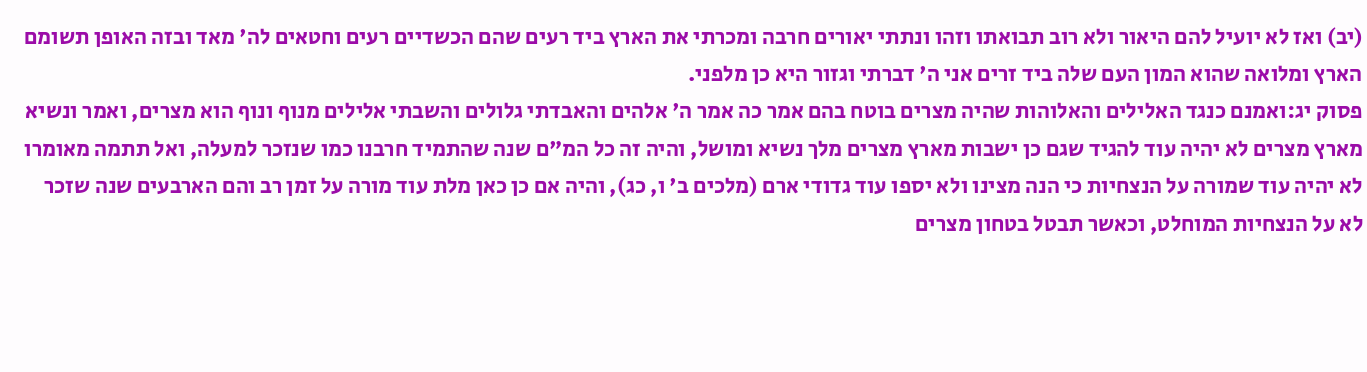(יב) ואז לא יועיל להם היאור ולא רוב תבואתו וזהו ונתתי יאורים חרבה ומכרתי את הארץ ביד רעים שהם הכשדיים רעים וחטאים לה' מאד ובזה האופן תשומם הארץ ומלואה שהוא המון העם שלה ביד זרים אני ה' דברתי וגזור היא כן מלפני.
פסוק יג:ואמנם כנגד האלילים והאלוהות שהיה מצרים בוטח בהם אמר כה אמר ה' אלהים והאבדתי גלולים והשבתי אלילים מנוף ונוף הוא מצרים, ואמר ונשיא מארץ מצרים לא יהיה עוד להגיד שגם כן ישבות מארץ מצרים מלך נשיא ומושל, והיה זה כל המ"ם שנה שהתמיד חרבנו כמו שנזכר למעלה, ואל תתמה מאומרו לא יהיה עוד שמורה על הנצחיות כי הנה מצינו ולא יספו עוד גדודי ארם (מלכים ב' ו, כג), והיה אם כן כאן מלת עוד מורה על זמן רב והם הארבעים שנה שזכר לא על הנצחיות המוחלט, וכאשר תבטל בטחון מצרים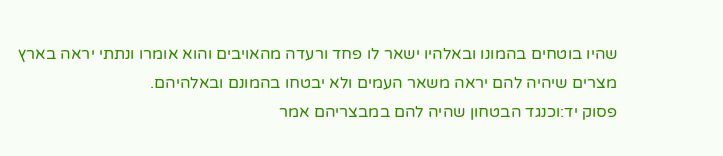שהיו בוטחים בהמונו ובאלהיו ישאר לו פחד ורעדה מהאויבים והוא אומרו ונתתי יראה בארץ מצרים שיהיה להם יראה משאר העמים ולא יבטחו בהמונם ובאלהיהם.
פסוק יד:וכנגד הבטחון שהיה להם במבצריהם אמר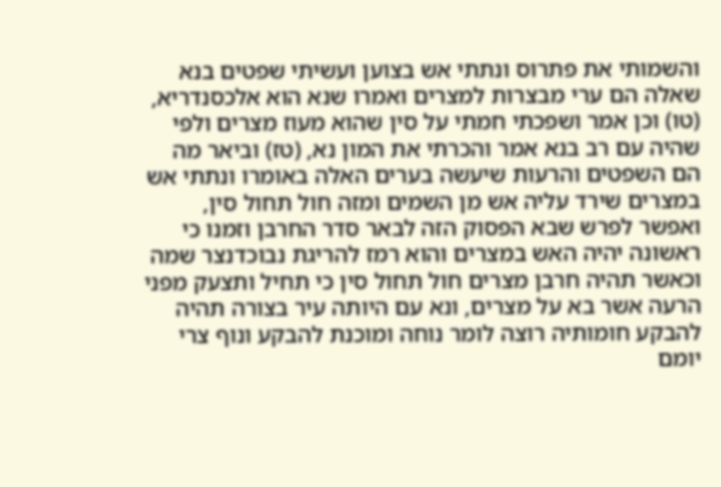והשמותי את פתרוס ונתתי אש בצוען ועשיתי שפטים בנא שאלה הם ערי מבצרות למצרים ואמרו שנא הוא אלכסנדריא, (טו) וכן אמר ושפכתי חמתי על סין שהוא מעוז מצרים ולפי שהיה עם רב בנא אמר והכרתי את המון נא, (טז) וביאר מה הם השפטים והרעות שיעשה בערים האלה באומרו ונתתי אש במצרים שירד עליה אש מן השמים ומזה חול תחול סין, ואפשר לפרש שבא הפסוק הזה לבאר סדר החרבן וזמנו כי ראשונה יהיה האש במצרים והוא רמז להריגת נבוכדנצר שמה וכאשר תהיה חרבן מצרים חול תחול סין כי תחיל ותצעק מפני הרעה אשר בא על מצרים, ונא עם היותה עיר בצורה תהיה להבקע חומותיה רוצה לומר נוחה ומוכנת להבקע ונוף צרי יומם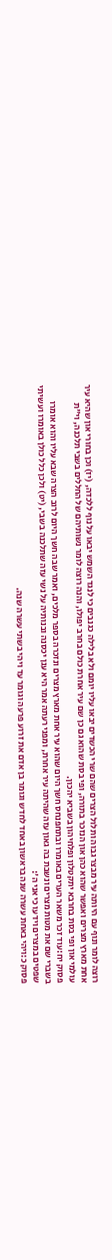רוצה לומר ונוף עם היותה עיר מבצר גבוה ותלול הצרים שהם שרי הכשדים יבאו עליו יומם ולא בלילה כגנבים כי לנגד השמש יבאו על נוף ללכדה, (יז) וכן בחורי און שהיא עיר אחת מארץ מצרים ואפשר שהוא כהן און הנזכר בתורה, ופי בסת שהוא גם כן שם עיר אחרת כולם בחרב יפולו, והנה רוצה לומר נשותיהם של החללים בשבי תלכנה, וי"ת עולמי און ופי בסת בחרבא יתקטלון ופלחיהון בשביא יהכון.
פסוק יח:עוד זכר משאר הערים באומרו ובתחפנחס חשך היום שהוא עיר אחת מארץ מצרים ונזכרה בספר מלכים, ואמר שבה חשך היום לרוב הצרה שבא עליו והוא אומרו בשברי שם את מטות מצרים ונשבת בה גאון עזה שהיתה עיר אחרת, ומפני רעתה אמר היא ענן יכסנה ובנותיה על נשי עזה שתלכנה בשבי, (יט) ולכן כלל כולן באומרו ועשיתי שפטים במצרים וידעו כי אני ה':
פסוק כ:ויהי באחת עשרה שנה בראשון באחד לחדש וגומר בן אדם את זרוע פרעה וגומר עד ויהי בשתי עשרה שנה.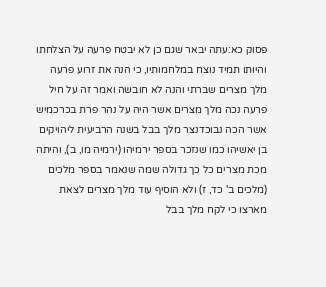פסוק כא:עתה יבאר שגם כן לא יבטח פרעה על הצלחתו והיותו תמיד נוצח במלחמותיו, כי הנה את זרוע פרעה מלך מצרים שברתי והנה לא חובשה ואמר זה על חיל פרעה נכה מלך מצרים אשר היה על נהר פרת בכרכמיש אשר הכה נבוכדנצר מלך בבל בשנה הרביעית ליהויקים בן יאשיהו כמו שנזכר בספר ירמיהו (ירמיה מו, ב), והיתה מכת מצרים כל כך גדולה שמה שנאמר בספר מלכים (מלכים ב' כד, ז) ולא הוסיף עוד מלך מצרים לצאת מארצו כי לקח מלך בבל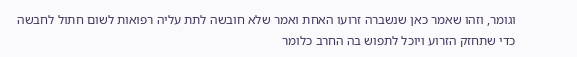וגומר, וזהו שאמר כאן שנשברה זרועו האחת ואמר שלא חובשה לתת עליה רפואות לשום חתול לחבשה כדי שתחזק הזרוע ויוכל לתפוש בה החרב כלומר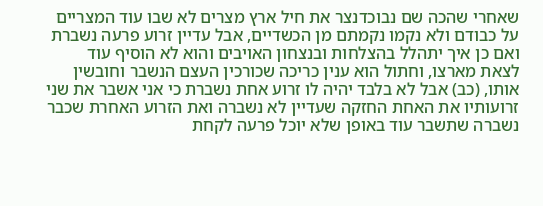שאחרי שהכה שם נבוכדנצר את חיל ארץ מצרים לא שבו עוד המצריים על כבודם ולא נקמו נקמתם מן הכשדיים, אבל עדיין זרוע פרעה נשברת ואם כן איך יתהלל בהצלחות ובנצחון האויבים והוא לא הוסיף עוד לצאת מארצו, וחתול הוא ענין כריכה שכורכין העצם הנשבר וחובשין אותו, (כב) אבל לא בלבד יהיה לו זרוע אחת נשברת כי אני אשבר את שני זרועותיו את האחת החזקה שעדיין לא נשברה ואת הזרוע האחרת שכבר נשברה שתשבר עוד באופן שלא יוכל פרעה לקחת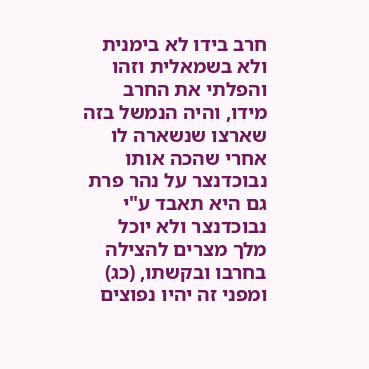חרב בידו לא בימנית ולא בשמאלית וזהו והפלתי את החרב מידו, והיה הנמשל בזה שארצו שנשארה לו אחרי שהכה אותו נבוכדנצר על נהר פרת גם היא תאבד ע"י נבוכדנצר ולא יוכל מלך מצרים להצילה בחרבו ובקשתו, (כג) ומפני זה יהיו נפוצים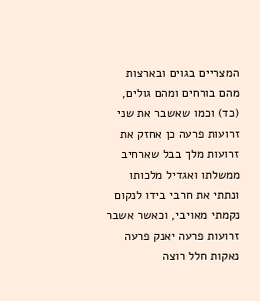המצריים בגוים ובארצות מהם בורחים ומהם גולים, (כד) וכמו שאשבר את שני זרועות פרעה כן אחזק את זרועות מלך בבל שארחיב ממשלתו ואגדיל מלכותו ונתתי את חרבי בידו לנקום נקמתי מאויבי, וכאשר אשבר זרועות פרעה יאנק פרעה נאקות חלל רוצה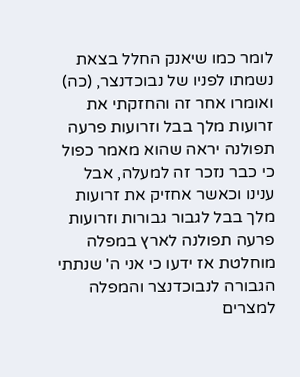לומר כמו שיאנק החלל בצאת נשמתו לפניו של נבוכדנצר, (כה) ואומרו אחר זה והחזקתי את זרועות מלך בבל וזרועות פרעה תפולנה יראה שהוא מאמר כפול כי כבר נזכר זה למעלה, אבל ענינו וכאשר אחזיק את זרועות מלך בבל לגבור גבורות וזרועות פרעה תפולנה לארץ במפלה מוחלטת אז ידעו כי אני ה' שנתתי הגבורה לנבוכדנצר והמפלה למצרים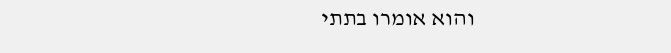והוא אומרו בתתי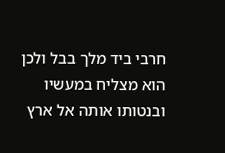חרבי ביד מלך בבל ולכן הוא מצליח במעשיו ובנטותו אותה אל ארץ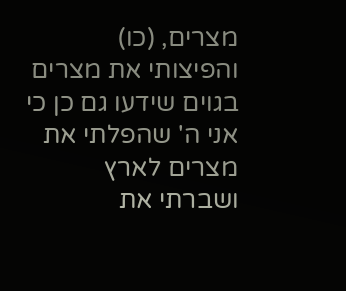מצרים, (כו) והפיצותי את מצרים בגוים שידעו גם כן כי אני ה' שהפלתי את מצרים לארץ ושברתי את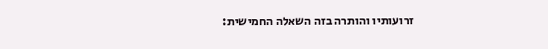זרועותיו והותרה בזה השאלה החמישית: